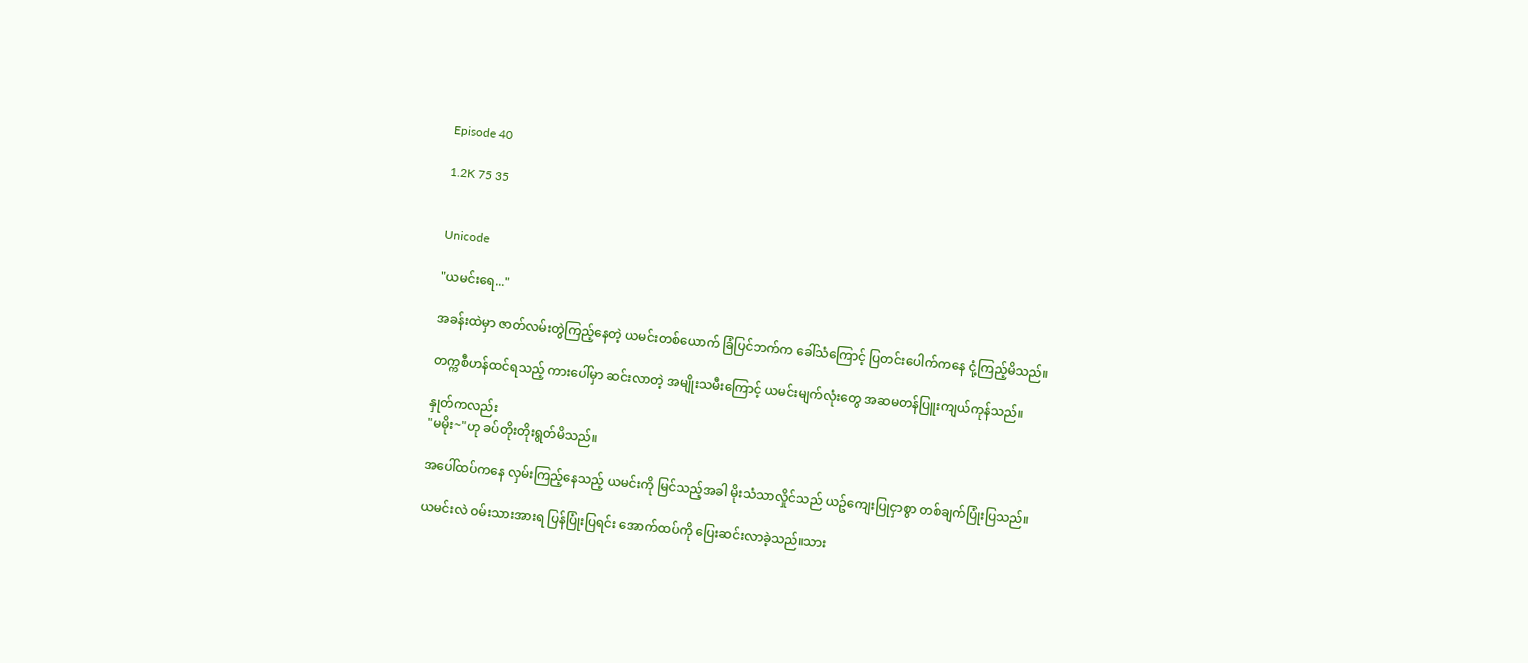Episode 40

1.2K 75 35


Unicode

"ယမင်းရေ..."

အခန်းထဲမှာ ဇာတ်လမ်းတွဲကြည့်နေတဲ့ ယမင်းတစ်ယောက် ခြံပြင်ဘက်က ခေါ်သံကြောင့် ပြတင်းပေါက်ကနေ ငုံ့ကြည့်မိသည်။

တက္ကစီဟန်ထင်ရသည့် ကားပေါ်မှာ ဆင်းလာတဲ့ အမျိုးသမီးကြောင့် ယမင်းမျက်လုံးတွေ အဆမတန်ပြူးကျယ်ကုန်သည်။

နှုတ်ကလည်း
"မမိုး~"ဟု ခပ်တိုးတိုးရွတ်မိသည်။

အပေါ်ထပ်ကနေ လှမ်းကြည့်နေသည့် ယမင်းကို မြင်သည့်အခါ မိုးသံသာလှိုင်သည် ယဥ်ကျေးပြုငှာစွာ တစ်ချက်ပြုံးပြသည်။

ယမင်းလဲ ဝမ်းသားအားရ ပြန်ပြုံးပြရင်း အောက်ထပ်ကို ပြေးဆင်းလာခဲ့သည်။သား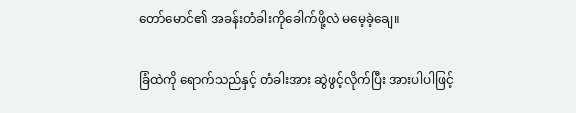တော်မောင်၏ အခန်းတံခါးကိုခေါက်ဖို့လဲ မမေ့ခဲ့ချေ။

ခြံထဲကို ရောက်သည်နှင့် တံခါးအား ဆွဲဖွင့်လိုက်ပြီး အားပါပါဖြင့်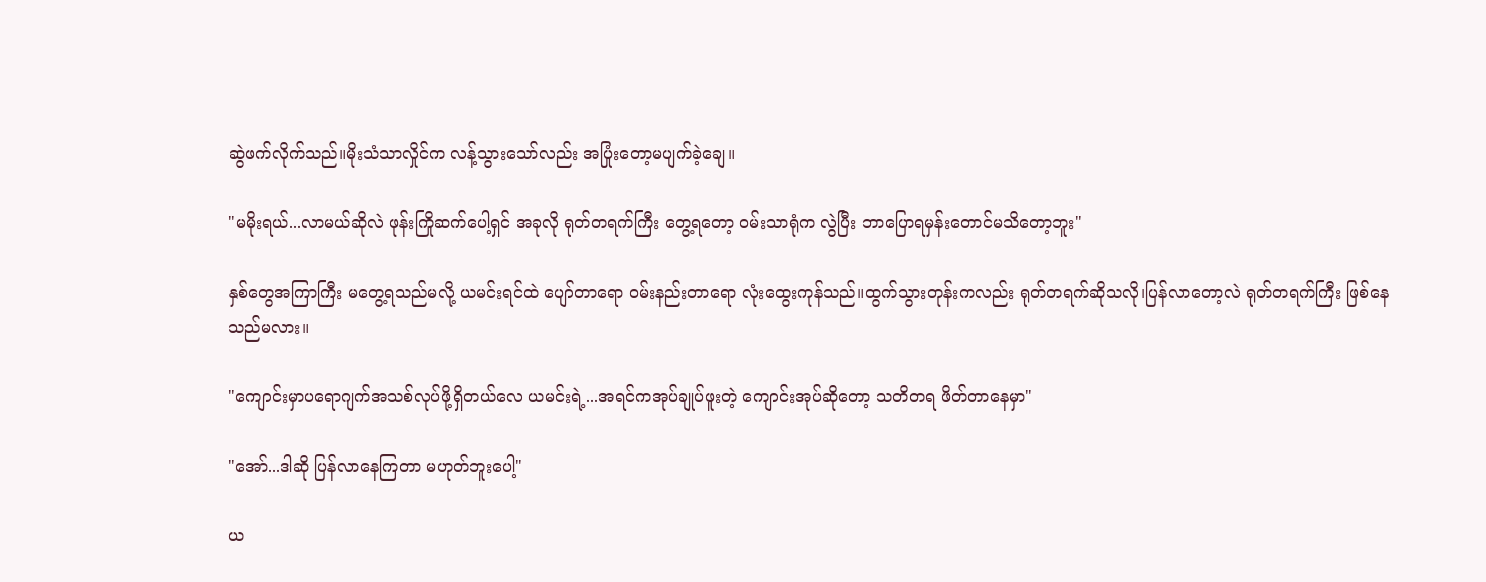ဆွဲဖက်လိုက်သည်။မိုးသံသာလှိုင်က လန့်သွားသော်လည်း အပြုံးတော့မပျက်ခဲ့ချေ။

"မမိုးရယ်...လာမယ်ဆိုလဲ ဖုန်းကြိုဆက်ပေါ့ရှင် အခုလို ရုတ်တရက်ကြီး တွေ့ရတော့ ဝမ်းသာရုံက လွဲပြီး ဘာပြောရမှန်းတောင်မသိတော့ဘူး"

နှစ်တွေအကြာကြီး မတွေ့ရသည်မလို့ ယမင်းရင်ထဲ ပျော်တာရော ဝမ်းနည်းတာရော လုံးထွေးကုန်သည်။ထွက်သွားတုန်းကလည်း ရုတ်တရက်ဆိုသလို၊ပြန်လာတော့လဲ ရုတ်တရက်ကြီး ဖြစ်နေသည်မလား။

"ကျောင်းမှာပရောဂျက်အသစ်လုပ်ဖို့ရှိတယ်လေ ယမင်းရဲ့...အရင်ကအုပ်ချုပ်ဖူးတဲ့ ကျောင်းအုပ်ဆိုတော့ သတိတရ ဖိတ်တာနေမှာ"

"အော်...ဒါဆို ပြန်လာနေကြတာ မဟုတ်ဘူးပေါ့"

ယ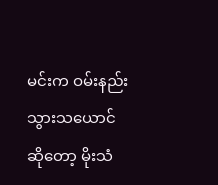မင်းက ဝမ်းနည်းသွားသယောင်ဆိုတော့ မိုးသံ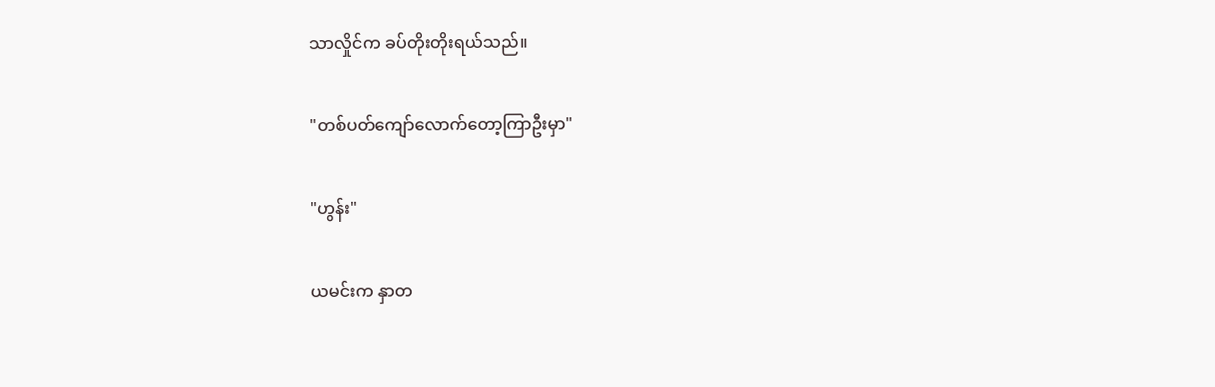သာလှိုင်က ခပ်တိုးတိုးရယ်သည်။

"တစ်ပတ်ကျော်လောက်တော့ကြာဦးမှာ"

"ဟွန်း"

ယမင်းက နှာတ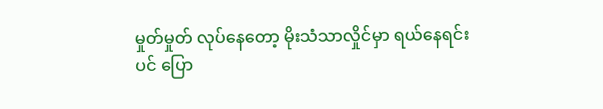မှုတ်မှုတ် လုပ်နေတော့ မိုးသံသာလှိုင်မှာ ရယ်နေရင်းပင် ပြော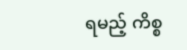ရမည့် ကိစ္စ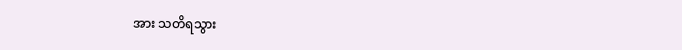အား သတိရသွား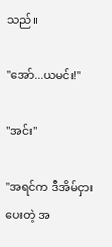သည်။

"အော်...ယမင်း!"

"အင်း"

"အရင်က ဒီအိမ်ငှားပေးတဲ့ အ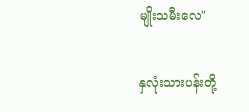မျိုးသမီးလေ"

နှလုံးသားပန်းတို့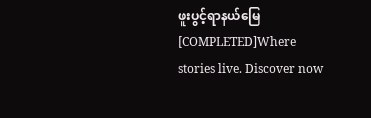ဖူးပွင့်ရာနယ်မြေ [COMPLETED]Where stories live. Discover now